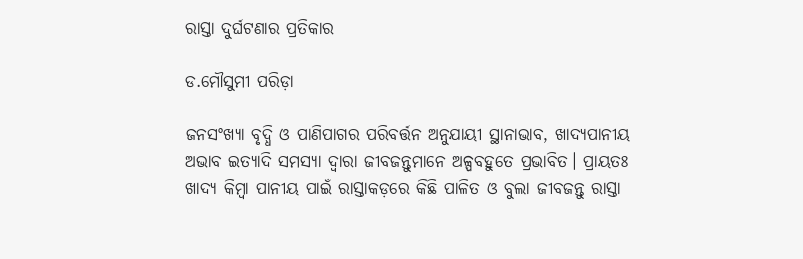ରାସ୍ତା ଦୁର୍ଘଟଣାର ପ୍ରତିକାର

ଡ.ମୌସୁମୀ ପରିଡ଼ା

ଜନସଂଖ୍ୟା ବୃଦ୍ଧି ଓ ପାଣିପାଗର ପରିବର୍ତ୍ତନ ଅନୁଯାୟୀ ସ୍ଥାନାଭାବ, ଖାଦ୍ୟପାନୀୟ ଅଭାବ ଇତ୍ୟାଦି ସମସ୍ୟା ଦ୍ୱାରା ଜୀବଜନ୍ତୁମାନେ ଅଳ୍ପବହୁତେ ପ୍ରଭାବିତ। ପ୍ରାୟତଃ ଖାଦ୍ୟ କିମ୍ବା ପାନୀୟ ପାଇଁ ରାସ୍ତାକଡ଼ରେ କିଛି ପାଳିତ ଓ ବୁଲା ଜୀବଜନ୍ତୁ ରାସ୍ତା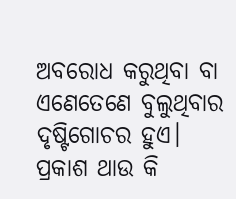ଅବରୋଧ କରୁଥିବା ବା ଏଣେତେଣେ ବୁଲୁଥିବାର ଦୃଷ୍ଟିଗୋଚର ହୁଏ। ପ୍ରକାଶ ଥାଉ କି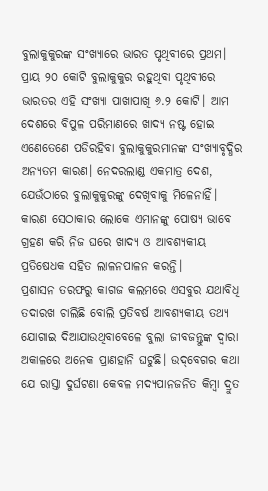ବୁଲାକୁକୁରଙ୍କ ସଂଖ୍ୟାରେ ଭାରତ ପୃଥିବୀରେ ପ୍ରଥମ। ପ୍ରାୟ ୨୦ କୋଟି ବୁଲାକୁକୁର ରହୁଥିବା ପୃଥିବୀରେ ଭାରତର ଏହି ସଂଖ୍ୟା ପାଖାପାଖି ୬.୨ କୋଟି। ଆମ ଦେଶରେ ବିପୁଳ ପରିମାଣରେ ଖାଦ୍ୟ ନଷ୍ଟ ହୋଇ ଏଣେତେଣେ ପଡିରହିବା ବୁଲାକୁକୁରମାନଙ୍କ ସଂଖ୍ୟାବୃଦ୍ଧିର ଅନ୍ୟତମ କାରଣ। ନେଦରଲାଣ୍ଡ ଏକମାତ୍ର ଦେଶ, ଯେଉଁଠାରେ ବୁଲାକୁକୁରଙ୍କୁ ଦେଖିବାକୁ ମିଳେନାହିଁ। କାରଣ ସେଠାକାର ଲୋକେ ଏମାନଙ୍କୁ ପୋଷ୍ୟ ଭାବେ ଗ୍ରହଣ କରି ନିଜ ଘରେ ଖାଦ୍ୟ ଓ ଆବଶ୍ୟକୀୟ ପ୍ରତିଷେଧକ ସହିତ ଲାଳନପାଳନ କରନ୍ତି।
ପ୍ରଶାସନ ତରଫରୁ କାଗଜ କଲମରେ ଏସବୁର ଯଥାବିଧି ତଦାରଖ ଚାଲିଛି ବୋଲି ପ୍ରତିବର୍ଷ ଆବଶ୍ୟକୀୟ ତଥ୍ୟ ଯୋଗାଇ ଦିଆଯାଉଥିବାବେଳେ ବୁଲା ଜୀବଜନ୍ତୁଙ୍କ ଦ୍ୱାରା ଅକାଳରେ ଅନେକ ପ୍ରାଣହାନି ଘଟୁଛି। ଉଦ୍‌ବେଗର କଥା ଯେ ରାସ୍ତା ଦୁର୍ଘଟଣା କେବଳ ମଦ୍ୟପାନଜନିତ କିମ୍ବା ଦ୍ରୁତ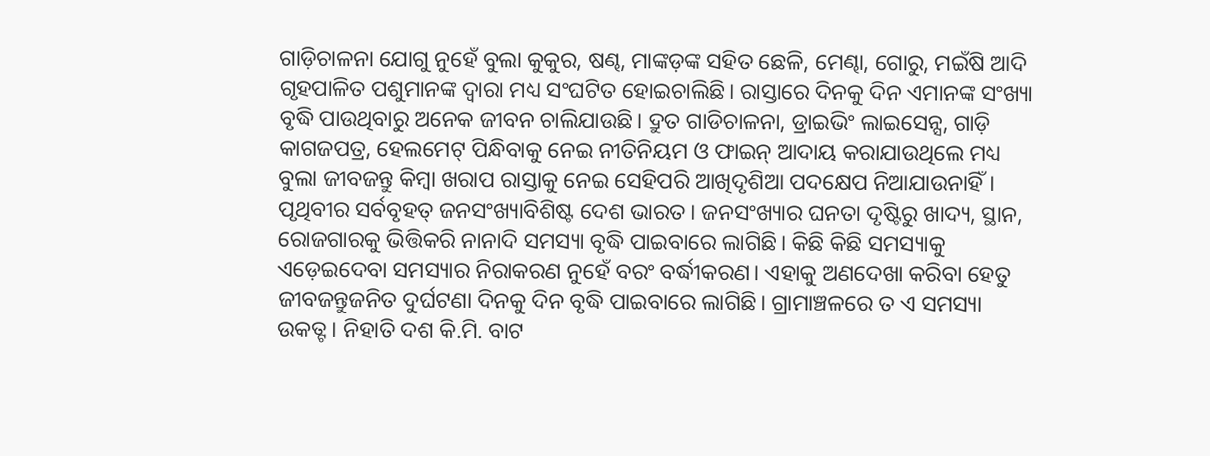ଗାଡ଼ିଚାଳନା ଯୋଗୁ ନୁହେଁ ବୁଲା କୁକୁର, ଷଣ୍ଢ, ମାଙ୍କଡ଼ଙ୍କ ସହିତ ଛେଳି, ମେଣ୍ଢା, ଗୋରୁ, ମଇଁଷି ଆଦି ଗୃହପାଳିତ ପଶୁମାନଙ୍କ ଦ୍ୱାରା ମଧ୍ୟ ସଂଘଟିତ ହୋଇଚାଲିଛି। ରାସ୍ତାରେ ଦିନକୁ ଦିନ ଏମାନଙ୍କ ସଂଖ୍ୟା ବୃଦ୍ଧି ପାଉଥିବାରୁ ଅନେକ ଜୀବନ ଚାଲିଯାଉଛି। ଦ୍ରୁତ ଗାଡିଚାଳନା, ଡ୍ରାଇଭିଂ ଲାଇସେନ୍ସ, ଗାଡ଼ି କାଗଜପତ୍ର, ହେଲମେଟ୍‌ ପିନ୍ଧିବାକୁ ନେଇ ନୀତିନିୟମ ଓ ଫାଇନ୍‌ ଆଦାୟ କରାଯାଉଥିଲେ ମଧ୍ୟ ବୁଲା ଜୀବଜନ୍ତୁ କିମ୍ବା ଖରାପ ରାସ୍ତାକୁ ନେଇ ସେହିପରି ଆଖିଦୃଶିଆ ପଦକ୍ଷେପ ନିଆଯାଉନାହିଁ।
ପୃଥିବୀର ସର୍ବବୃହତ୍‌ ଜନସଂଖ୍ୟାବିଶିଷ୍ଟ ଦେଶ ଭାରତ। ଜନସଂଖ୍ୟାର ଘନତା ଦୃଷ୍ଟିରୁ ଖାଦ୍ୟ, ସ୍ଥାନ, ରୋଜଗାରକୁ ଭିତ୍ତିକରି ନାନାଦି ସମସ୍ୟା ବୃଦ୍ଧି ପାଇବାରେ ଲାଗିଛି। କିଛି କିଛି ସମସ୍ୟାକୁ ଏଡ଼େଇଦେବା ସମସ୍ୟାର ନିରାକରଣ ନୁହେଁ ବରଂ ବର୍ଦ୍ଧୀକରଣ। ଏହାକୁ ଅଣଦେଖା କରିବା ହେତୁ ଜୀବଜନ୍ତୁଜନିତ ଦୁର୍ଘଟଣା ଦିନକୁ ଦିନ ବୃଦ୍ଧି ପାଇବାରେ ଲାଗିଛି। ଗ୍ରାମାଞ୍ଚଳରେ ତ ଏ ସମସ୍ୟା ଉକତ୍ଟ। ନିହାତି ଦଶ କି.ମି. ବାଟ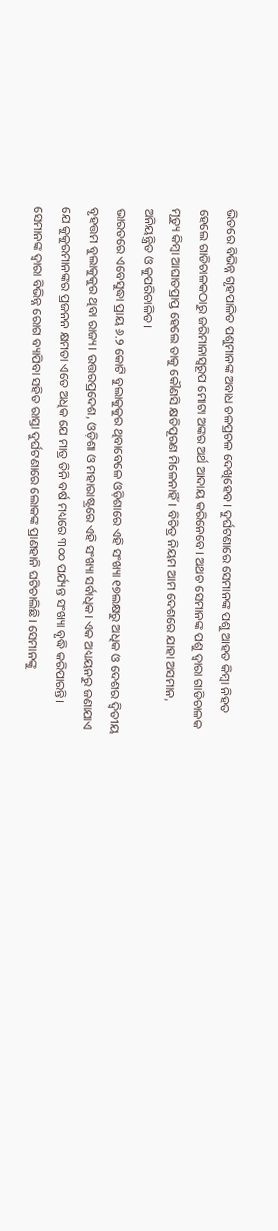ଭିତରେ ବିଭିନ୍ନ ଗୃହପାଳିତ ପଶୁମାନଙ୍କ ଅବାଧ ଚଳପ୍ରଚଳ ଦେଖିହେବ। ଦୁର୍ଘଟଣାରେ ସେମାନଙ୍କ ପଶୁ ଆହତ କିମ୍ବା ନିହତ ହେଲେ ଗାଡିଚାଳକଠାରୁ ଜରିମାନାସ୍ବରୂପ ମୋଟା ଅଙ୍କର ଅର୍ଥ ଆଦାୟ କରିନେବେ। ଅଥଚ ସେମାନଙ୍କ ପଶୁ ଦ୍ୱାରା ଗାଡିଚାଳକ ମୃତ୍ୟୁ କିମ୍ବା ଆଘାତପ୍ରାପ୍ତ ହେଲେ ତାକୁ କୌଣସି କ୍ଷତିପୂରଣ ମିଳେନାହିଁ। ବିଚିତ୍ର ନିୟମ ଆମ ଦେଶରେ ଯାହା ଅସମାନ, ଅନିୟନ୍ତ୍ରିତ ଓ କୁପରିଚାଳିତ।
ଭାରତରେ ଏବେସୁଦ୍ଧା ପ୍ରାୟ ୬.୨ କୋଟି ବୁଲାକୁକୁର ଥିବାବେଳେ ଓଡ଼ିଶାରେ ଏହି ସଂଖ୍ୟା ୧୭ଲକ୍ଷରୁ ଅଧିକ ଓ ଦେଶର ଦ୍ୱିତୀୟ ବୃହତ୍ତମ ବୁଲାକୁକୁର ଥିବା ରାଜ୍ୟ। ଉତ୍ତରପ୍ରଦେଶ, ଓଡ଼ିଶା ଓ ମହାରାଷ୍ଟ୍ରରେ ଏହି ସଂଖ୍ୟା ସର୍ବାଧିକ। ଏକ ଅଧ୍ୟୟନରୁ ଜଣାଯାଏ ଯେ କୁକୁରମାନଙ୍କର ପ୍ରଜନନ କ୍ଷମତା ଏତେ ଅଧିକ ଯେ ମାତ୍ର ତିନି ବର୍ଷ ମଧ୍ୟରେ ୩୦୦ ପର୍ଯ୍ୟନ୍ତ ସଂଖ୍ୟା ବୃଦ୍ଧି କରିପାରନ୍ତି। ସେମାନଙ୍କ ଦ୍ୱାରା ବିଭିନ୍ନ ରୋଗ ବ୍ୟାପିବା ସହିତ ରାସ୍ତା ଦୁର୍ଘଟଣାରେ ଲୋକଙ୍କ ପ୍ରାଣହାନି ଘଟିଚାଲିଛି। ସେମାନଙ୍କୁ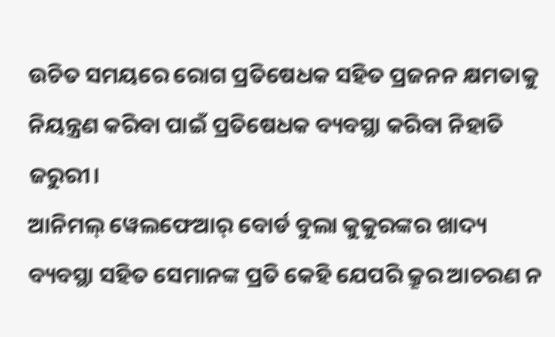ଉଚିତ ସମୟରେ ରୋଗ ପ୍ରତିଷେଧକ ସହିତ ପ୍ରଜନନ କ୍ଷମତାକୁ ନିୟନ୍ତ୍ରଣ କରିବା ପାଇଁ ପ୍ରତିଷେଧକ ବ୍ୟବସ୍ଥା କରିବା ନିହାତି ଜରୁରୀ।
ଆନିମଲ୍‌ ୱେଲଫେଆର୍‌ ବୋର୍ଡ ବୁଲା କୁକୁରଙ୍କର ଖାଦ୍ୟ ବ୍ୟବସ୍ଥା ସହିତ ସେମାନଙ୍କ ପ୍ରତି କେହି ଯେପରି କ୍ରୂର ଆଚରଣ ନ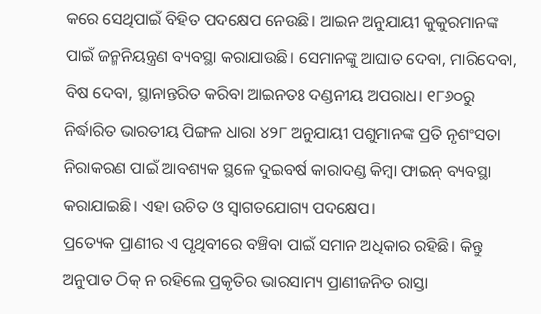କରେ ସେଥିପାଇଁ ବିହିତ ପଦକ୍ଷେପ ନେଉଛି। ଆଇନ ଅନୁଯାୟୀ କୁକୁରମାନଙ୍କ ପାଇଁ ଜନ୍ମନିୟନ୍ତ୍ରଣ ବ୍ୟବସ୍ଥା କରାଯାଉଛି। ସେମାନଙ୍କୁ ଆଘାତ ଦେବା, ମାରିଦେବା, ବିଷ ଦେବା, ସ୍ଥାନାନ୍ତରିତ କରିବା ଆଇନତଃ ଦଣ୍ଡନୀୟ ଅପରାଧ। ୧୮୬୦ରୁ ନିର୍ଦ୍ଧାରିତ ଭାରତୀୟ ପିଙ୍ଗଳ ଧାରା ୪୨୮ ଅନୁଯାୟୀ ପଶୁମାନଙ୍କ ପ୍ରତି ନୃଶଂସତା ନିରାକରଣ ପାଇଁ ଆବଶ୍ୟକ ସ୍ଥଳେ ଦୁଇବର୍ଷ କାରାଦଣ୍ଡ କିମ୍ବା ଫାଇନ୍‌ ବ୍ୟବସ୍ଥା କରାଯାଇଛି। ଏହା ଉଚିତ ଓ ସ୍ବାଗତଯୋଗ୍ୟ ପଦକ୍ଷେପ।
ପ୍ରତ୍ୟେକ ପ୍ରାଣୀର ଏ ପୃଥିବୀରେ ବଞ୍ଚିବା ପାଇଁ ସମାନ ଅଧିକାର ରହିଛି। କିନ୍ତୁ ଅନୁପାତ ଠିକ୍‌ ନ ରହିଲେ ପ୍ରକୃତିର ଭାରସାମ୍ୟ ପ୍ରାଣୀଜନିତ ରାସ୍ତା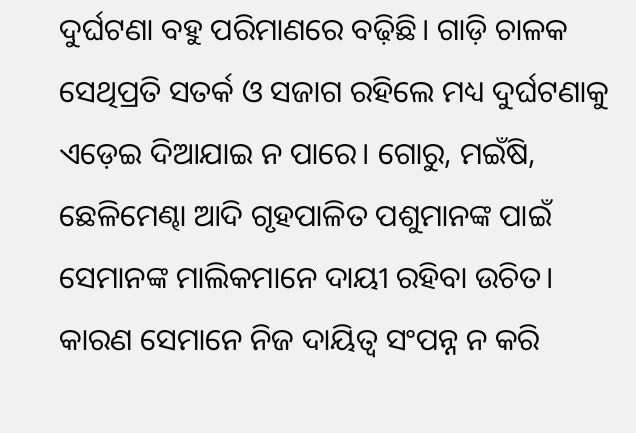ଦୁର୍ଘଟଣା ବହୁ ପରିମାଣରେ ବଢ଼ିଛି। ଗାଡ଼ି ଚାଳକ ସେଥିପ୍ରତି ସତର୍କ ଓ ସଜାଗ ରହିଲେ ମଧ୍ୟ ଦୁର୍ଘଟଣାକୁ ଏଡ଼େଇ ଦିଆଯାଇ ନ ପାରେ। ଗୋରୁ, ମଇଁଷି, ଛେଳିମେଣ୍ଢା ଆଦି ଗୃହପାଳିତ ପଶୁମାନଙ୍କ ପାଇଁ ସେମାନଙ୍କ ମାଲିକମାନେ ଦାୟୀ ରହିବା ଉଚିତ। କାରଣ ସେମାନେ ନିଜ ଦାୟିତ୍ୱ ସଂପନ୍ନ ନ କରି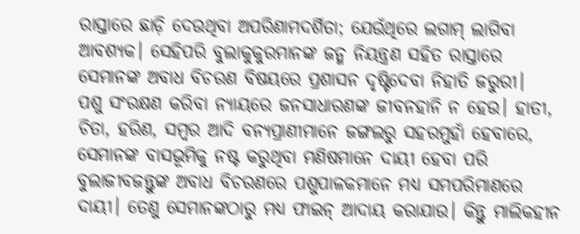ରାସ୍ତାରେ ଛାଡ଼ି ଦେଉଥିବା ଅପରିଣାମଦର୍ଶିତା; ଯେଉଁଥିରେ ଲଗାମ୍‌ ଲାଗିବା ଆବଶ୍ୟକ। ସେହିପରି ବୁଲାକୁକୁରମାନଙ୍କ ଜନ୍ମ ନିୟନ୍ତ୍ରଣ ସହିତ ରାସ୍ତାରେ ସେମାନଙ୍କ ଅବାଧ ବିଚରଣ ବିଷୟରେ ପ୍ରଶାସନ ଦୃଷ୍ଟିଦେବା ନିହାତି ଜରୁରୀ।
ପଶୁ ସଂରକ୍ଷଣ କରିବା ନ୍ୟାୟରେ ଜନସାଧାରଣଙ୍କ ଜୀବନହାନି ନ ହେଉ। ହାତୀ, ଚିତା, ହରିଣ, ସମ୍ବର ଆଦି ବନ୍ୟପ୍ରାଣୀମାନେ ଜଙ୍ଗଲରୁ ସହରମୁହାଁ ହେବାରେ, ସେମାନଙ୍କ ବାସଭୂମିକୁ ନଷ୍ଟ କରୁଥିବା ମଣିଷମାନେ ଦାୟୀ ହେବା ପରି ବୁଲାଜୀବଜନ୍ତୁଙ୍କ ଅବାଧ ବିଚରଣରେ ପଶୁପାଳକମାନେ ମଧ୍ୟ ସମପରିମାଣରେ ଦାୟୀ। ତେଣୁ ସେମାନଙ୍କଠାରୁ ମଧ୍ୟ ଫାଇନ୍‌ ଆଦାୟ କରାଯାଉ। କିନ୍ତୁ ମାଲିକହୀନ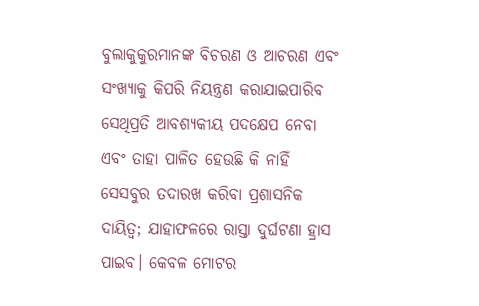ବୁଲାକୁକୁରମାନଙ୍କ ବିଚରଣ ଓ ଆଚରଣ ଏବଂ ସଂଖ୍ୟାକୁ କିପରି ନିୟନ୍ତ୍ରଣ କରାଯାଇପାରିବ ସେଥିପ୍ରତି ଆବଶ୍ୟକୀୟ ପଦକ୍ଷେପ ନେବା ଏବଂ ତାହା ପାଳିତ ହେଉଛି କି ନାହିଁ ସେସବୁର ତଦାରଖ କରିବା ପ୍ରଶାସନିକ ଦାୟିତ୍ୱ; ଯାହାଫଳରେ ରାସ୍ତା ଦୁର୍ଘଟଣା ହ୍ରାସ ପାଇବ। କେବଳ ମୋଟର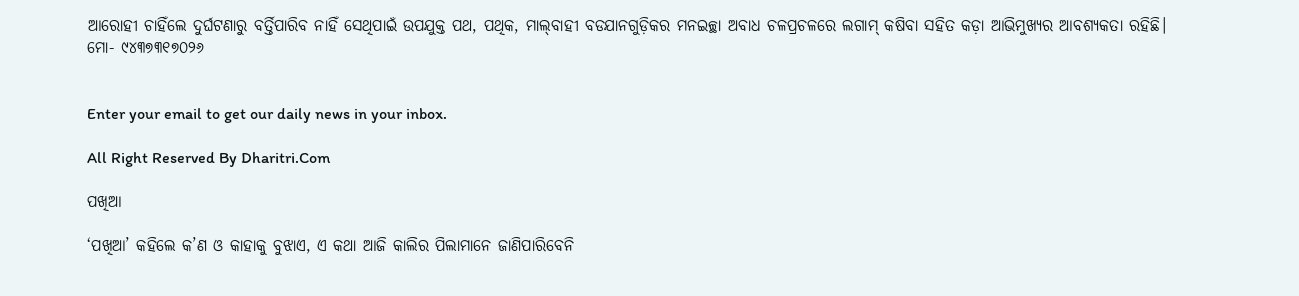ଆରୋହୀ ଚାହିଁଲେ ଦୁର୍ଘଟଣାରୁ ବର୍ତ୍ତିପାରିବ ନାହିଁ ସେଥିପାଇଁ ଉପଯୁକ୍ତ ପଥ, ପଥିକ, ମାଲ୍‌ବାହୀ ବଡଯାନଗୁଡ଼ିକର ମନଇଚ୍ଛା ଅବାଧ ଚଳପ୍ରଚଳରେ ଲଗାମ୍‌ କଷିବା ସହିତ କଡ଼ା ଆଭିମୁଖ୍ୟର ଆବଶ୍ୟକତା ରହିଛି।
ମୋ- ୯୪୩୭୩୧୭୦୨୬


Enter your email to get our daily news in your inbox.

All Right Reserved By Dharitri.Com

ପଖିଆ

‘ପଖିଆ’ କହିଲେ କ’ଣ ଓ କାହାକୁ ବୁଝାଏ, ଏ କଥା ଆଜି କାଲିର ପିଲାମାନେ ଜାଣିପାରିବେନି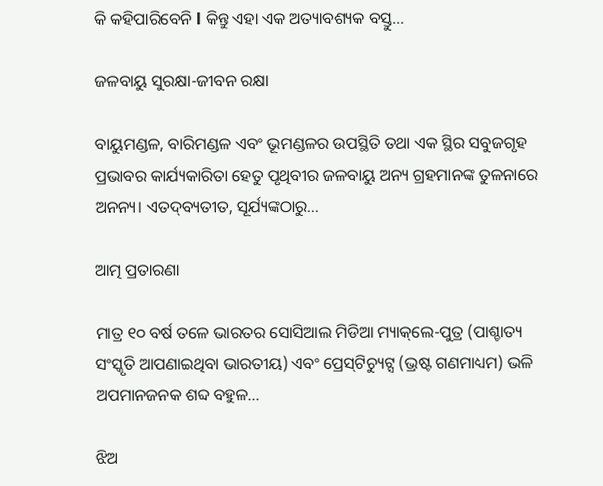କି କହିପାରିବେନି l କିନ୍ତୁ ଏହା ଏକ ଅତ୍ୟାବଶ୍ୟକ ବସ୍ତୁ…

ଜଳବାୟୁ ସୁରକ୍ଷା-ଜୀବନ ରକ୍ଷା

ବାୟୁମଣ୍ଡଳ, ବାରିମଣ୍ଡଳ ଏବଂ ଭୂମଣ୍ଡଳର ଉପସ୍ଥିତି ତଥା ଏକ ସ୍ଥିର ସବୁଜଗୃହ ପ୍ରଭାବର କାର୍ଯ୍ୟକାରିତା ହେତୁ ପୃଥିବୀର ଜଳବାୟୁ ଅନ୍ୟ ଗ୍ରହମାନଙ୍କ ତୁଳନାରେ ଅନନ୍ୟ। ଏତଦ୍‌ବ୍ୟତୀତ, ସୂର୍ଯ୍ୟଙ୍କଠାରୁ…

ଆତ୍ମ ପ୍ରତାରଣା

ମାତ୍ର ୧୦ ବର୍ଷ ତଳେ ଭାରତର ସୋସିଆଲ ମିଡିଆ ମ୍ୟାକ୍‌ଲେ-ପୁତ୍ର (ପାଶ୍ଚାତ୍ୟ ସଂସ୍କୃତି ଆପଣାଇଥିବା ଭାରତୀୟ) ଏବଂ ପ୍ରେସ୍‌ଟିଚ୍ୟୁଟ୍ସ (ଭ୍ରଷ୍ଟ ଗଣମାଧ୍ୟମ) ଭଳି ଅପମାନଜନକ ଶବ୍ଦ ବହୁଳ…

ଝିଅ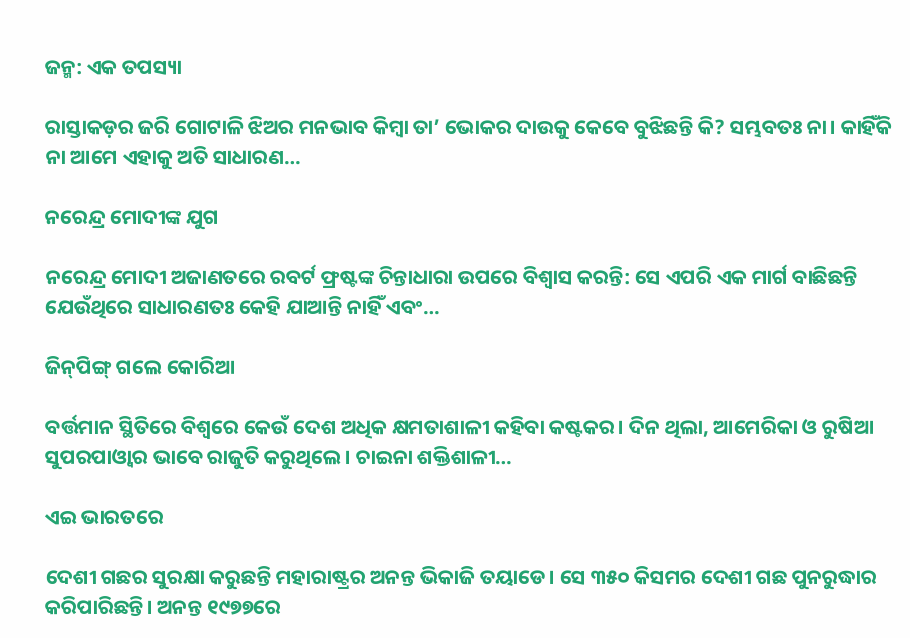ଜନ୍ମ: ଏକ ତପସ୍ୟା

ରାସ୍ତାକଡ଼ର ଜରି ଗୋଟାଳି ଝିଅର ମନଭାବ କିମ୍ବା ତା’ ଭୋକର ଦାଉକୁ କେବେ ବୁଝିଛନ୍ତି କି? ସମ୍ଭବତଃ ନା। କାହିଁକି ନା ଆମେ ଏହାକୁ ଅତି ସାଧାରଣ…

ନରେନ୍ଦ୍ର ମୋଦୀଙ୍କ ଯୁଗ

ନରେନ୍ଦ୍ର ମୋଦୀ ଅଜାଣତରେ ରବର୍ଟ ଫ୍ରଷ୍ଟଙ୍କ ଚିନ୍ତାଧାରା ଉପରେ ବିଶ୍ୱାସ କରନ୍ତି: ସେ ଏପରି ଏକ ମାର୍ଗ ବାଛିଛନ୍ତି ଯେଉଁଥିରେ ସାଧାରଣତଃ କେହି ଯାଆନ୍ତି ନାହିଁ ଏବଂ…

ଜିନ୍‌ପିଙ୍ଗ୍‌ ଗଲେ କୋରିଆ

ବର୍ତ୍ତମାନ ସ୍ଥିତିରେ ବିଶ୍ୱରେ କେଉଁ ଦେଶ ଅଧିକ କ୍ଷମତାଶାଳୀ କହିବା କଷ୍ଟକର। ଦିନ ଥିଲା, ଆମେରିକା ଓ ରୁଷିଆ ସୁପରପାଓ୍ବାର ଭାବେ ରାଜୁତି କରୁଥିଲେ। ଚାଇନା ଶକ୍ତିଶାଳୀ…

ଏଇ ଭାରତରେ

ଦେଶୀ ଗଛର ସୁରକ୍ଷା କରୁଛନ୍ତି ମହାରାଷ୍ଟ୍ରର ଅନନ୍ତ ଭିକାଜି ତୟାଡେ। ସେ ୩୫୦ କିସମର ଦେଶୀ ଗଛ ପୁନରୁଦ୍ଧାର କରିପାରିଛନ୍ତି। ଅନନ୍ତ ୧୯୭୭ରେ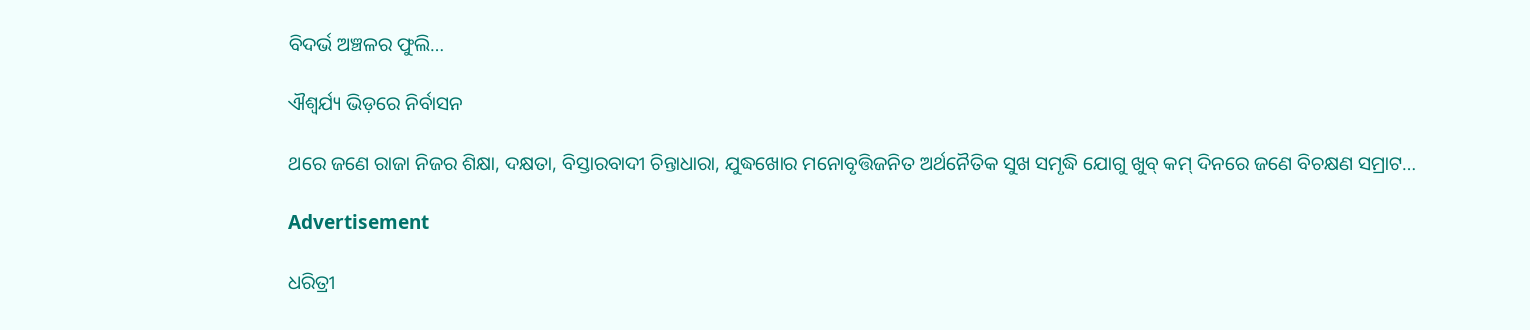ବିଦର୍ଭ ଅଞ୍ଚଳର ଫୁଲି…

ଐଶ୍ୱର୍ଯ୍ୟ ଭିଡ଼ରେ ନିର୍ବାସନ

ଥରେ ଜଣେ ରାଜା ନିଜର ଶିକ୍ଷା, ଦକ୍ଷତା, ବିସ୍ତାରବାଦୀ ଚିନ୍ତାଧାରା, ଯୁଦ୍ଧଖୋର ମନୋବୃତ୍ତିଜନିତ ଅର୍ଥନୈତିକ ସୁଖ ସମୃଦ୍ଧି ଯୋଗୁ ଖୁବ୍‌ କମ୍‌ ଦିନରେ ଜଣେ ବିଚକ୍ଷଣ ସମ୍ରାଟ…

Advertisement

ଧରିତ୍ରୀ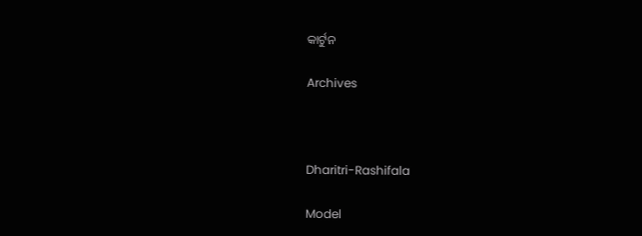କାର୍ଟୁନ

Archives



Dharitri-Rashifala

Model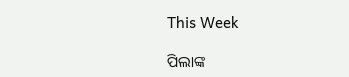This Week

ପିଲାଙ୍କ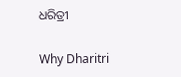ଧରିତ୍ରୀ

Why Dharitri